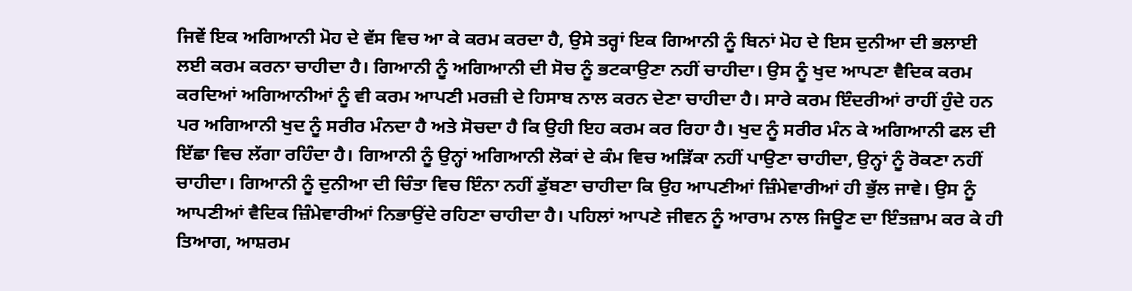ਜਿਵੇਂ ਇਕ ਅਗਿਆਨੀ ਮੋਹ ਦੇ ਵੱਸ ਵਿਚ ਆ ਕੇ ਕਰਮ ਕਰਦਾ ਹੈ, ਉਸੇ ਤਰ੍ਹਾਂ ਇਕ ਗਿਆਨੀ ਨੂੰ ਬਿਨਾਂ ਮੋਹ ਦੇ ਇਸ ਦੁਨੀਆ ਦੀ ਭਲਾਈ ਲਈ ਕਰਮ ਕਰਨਾ ਚਾਹੀਦਾ ਹੈ। ਗਿਆਨੀ ਨੂੰ ਅਗਿਆਨੀ ਦੀ ਸੋਚ ਨੂੰ ਭਟਕਾਉਣਾ ਨਹੀਂ ਚਾਹੀਦਾ। ਉਸ ਨੂੰ ਖੁਦ ਆਪਣਾ ਵੈਦਿਕ ਕਰਮ ਕਰਦਿਆਂ ਅਗਿਆਨੀਆਂ ਨੂੰ ਵੀ ਕਰਮ ਆਪਣੀ ਮਰਜ਼ੀ ਦੇ ਹਿਸਾਬ ਨਾਲ ਕਰਨ ਦੇਣਾ ਚਾਹੀਦਾ ਹੈ। ਸਾਰੇ ਕਰਮ ਇੰਦਰੀਆਂ ਰਾਹੀਂ ਹੁੰਦੇ ਹਨ ਪਰ ਅਗਿਆਨੀ ਖੁਦ ਨੂੰ ਸਰੀਰ ਮੰਨਦਾ ਹੈ ਅਤੇ ਸੋਚਦਾ ਹੈ ਕਿ ਉਹੀ ਇਹ ਕਰਮ ਕਰ ਰਿਹਾ ਹੈ। ਖੁਦ ਨੂੰ ਸਰੀਰ ਮੰਨ ਕੇ ਅਗਿਆਨੀ ਫਲ ਦੀ ਇੱਛਾ ਵਿਚ ਲੱਗਾ ਰਹਿੰਦਾ ਹੈ। ਗਿਆਨੀ ਨੂੰ ਉਨ੍ਹਾਂ ਅਗਿਆਨੀ ਲੋਕਾਂ ਦੇ ਕੰਮ ਵਿਚ ਅੜਿੱਕਾ ਨਹੀਂ ਪਾਉਣਾ ਚਾਹੀਦਾ, ਉਨ੍ਹਾਂ ਨੂੰ ਰੋਕਣਾ ਨਹੀਂ ਚਾਹੀਦਾ। ਗਿਆਨੀ ਨੂੰ ਦੁਨੀਆ ਦੀ ਚਿੰਤਾ ਵਿਚ ਇੰਨਾ ਨਹੀਂ ਡੁੱਬਣਾ ਚਾਹੀਦਾ ਕਿ ਉਹ ਆਪਣੀਆਂ ਜ਼ਿੰਮੇਵਾਰੀਆਂ ਹੀ ਭੁੱਲ ਜਾਵੇ। ਉਸ ਨੂੰ ਆਪਣੀਆਂ ਵੈਦਿਕ ਜ਼ਿੰਮੇਵਾਰੀਆਂ ਨਿਭਾਉਂਦੇ ਰਹਿਣਾ ਚਾਹੀਦਾ ਹੈ। ਪਹਿਲਾਂ ਆਪਣੇ ਜੀਵਨ ਨੂੰ ਆਰਾਮ ਨਾਲ ਜਿਊਣ ਦਾ ਇੰਤਜ਼ਾਮ ਕਰ ਕੇ ਹੀ ਤਿਆਗ, ਆਸ਼ਰਮ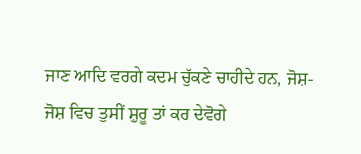ਜਾਣ ਆਦਿ ਵਰਗੇ ਕਦਮ ਚੁੱਕਣੇ ਚਾਹੀਦੇ ਹਨ, ਜੋਸ਼-ਜੋਸ਼ ਵਿਚ ਤੁਸੀਂ ਸ਼ੁਰੂ ਤਾਂ ਕਰ ਦੇਵੋਗੇ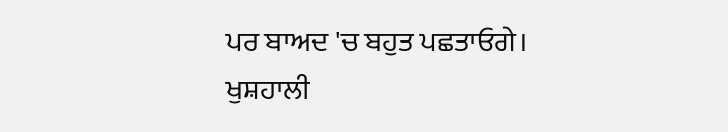ਪਰ ਬਾਅਦ 'ਚ ਬਹੁਤ ਪਛਤਾਓਗੇ।
ਖੁਸ਼ਹਾਲੀ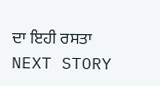ਦਾ ਇਹੀ ਰਸਤਾ
NEXT STORY